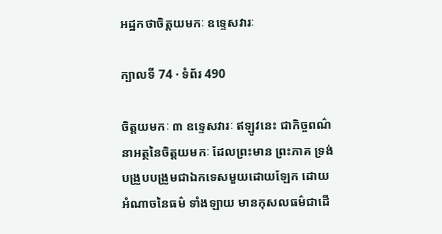អដ្ឋកថាចិត្តយមកៈ ឧទ្ទេសវារៈ

ក្បាលទី 74 · ទំព័រ 490

ចិត្តយមកៈ ៣ ឧទ្ទេសវារៈ ឥឡូវនេះ ជាកិច្ចពណ៌នាអត្ថនៃចិត្តយមកៈ ដែលព្រះមាន ព្រះភាគ ទ្រង់បង្រួបបង្រួមជាឯកទេសមួយដោយឡែក ដោយអំណាចនៃធម៌ ទាំងឡាយ មានកុសលធម៌ជាដើ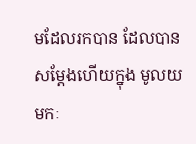មដែលរកបាន ដែលបានសម្តែងហើយក្នុង មូលយមកៈ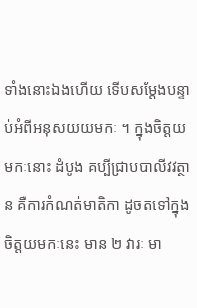ទាំងនោះឯងហើយ ទើបសម្តែងបន្ទាប់អំពីអនុសយយមកៈ ។ ក្នុងចិត្តយមកៈនោះ ដំបូង គប្បីជ្រាបបាលីវវត្ថាន គឺការកំណត់មាតិកា ដូចតទៅក្នុង ចិត្តយមកៈនេះ មាន ២ វារៈ មា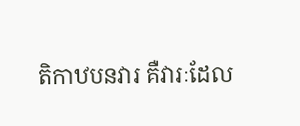តិកាឋបនវារ គឺវារៈដែល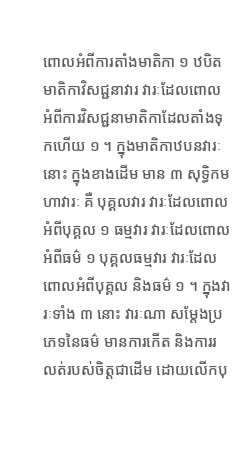ពោលអំពីការតាំងមាតិកា ១ ឋបិតមាតិកាវិសជ្ជនាវារ វារៈដែលពោល អំពីការវិសជ្ជនាមាតិកាដែលតាំងទុកហើយ ១ ។ ក្នុងមាតិកាឋបនវារៈនោះ ក្នុងខាងដើម មាន ៣ សុទ្ធិកមហាវារៈ គឺ បុគ្គលវារ វារៈដែលពោលអំពីបុគ្គល ១ ធម្មវារ វារៈដែលពោលអំពីធម៌ ១ បុគ្គលធម្មវារ វារៈដែលពោលអំពីបុគ្គល និងធម៌ ១ ។ ក្នុងវារៈទាំង ៣ នោះ វារៈណា សម្តែងប្រភេទនៃធម៌ មានការកើត និងការរលត់របស់ចិត្តជាដើម ដោយលើកបុ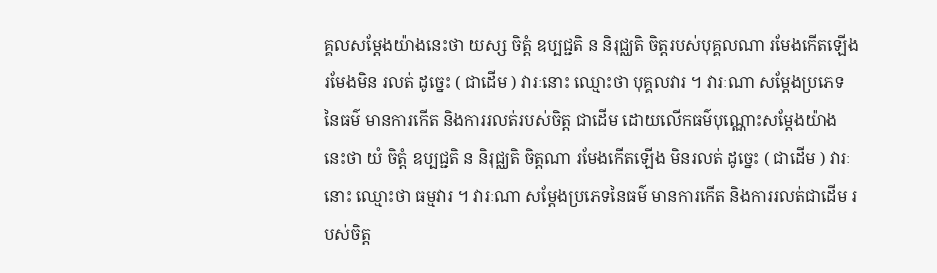គ្គលសម្តែងយ៉ាងនេះថា យស្ស ចិត្តំ ឧប្បជ្ជតិ ន និរុជ្ឈតិ ចិត្តរបស់បុគ្គលណា រមែងកើតឡើង រមែងមិន រលត់ ដូច្នេះ ( ជាដើម ) វារៈនោះ ឈ្មោះថា បុគ្គលវារ ។ វារៈណា សម្តែងប្រភេទនៃធម៌ មានការកើត និងការរលត់របស់ចិត្ត ជាដើម ដោយលើកធម៌បុណ្ណោះសម្តែងយ៉ាងនេះថា យំ ចិត្តំ ឧប្បជ្ជតិ ន និរុជ្ឈតិ ចិត្តណា រមែងកើតឡើង មិនរលត់ ដូច្នេះ ( ជាដើម ) វារៈនោះ ឈ្មោះថា ធម្មវារ ។ វារៈណា សម្តែងប្រភេទនៃធម៌ មានការកើត និងការរលត់ជាដើម របស់ចិត្ត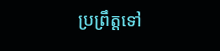ប្រព្រឹត្តទៅ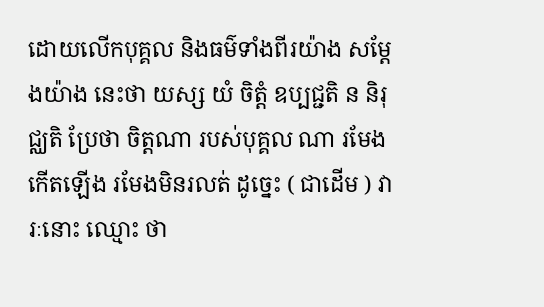ដោយលើកបុគ្គល និងធម៌ទាំងពីរយ៉ាង សម្តែងយ៉ាង នេះថា យស្ស យំ ចិត្តំ ឧប្បជ្ជតិ ន និរុជ្ឈតិ ប្រែថា ចិត្តណា របស់បុគ្គល ណា រមែងកើតឡើង រមែងមិនរលត់ ដូច្នេះ ( ជាដើម ) វារៈនោះ ឈ្មោះ ថា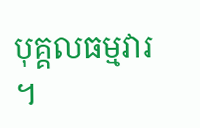បុគ្គលធម្មវារ ។